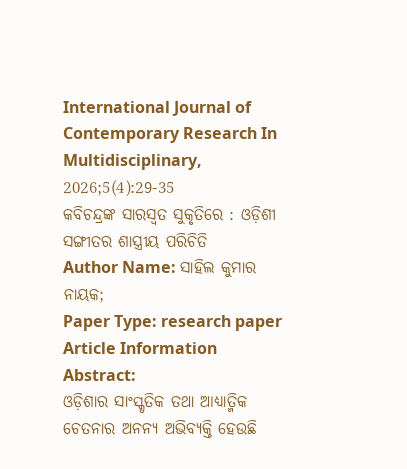International Journal of Contemporary Research In Multidisciplinary, 2026;5(4):29-35
କବିଚନ୍ଦ୍ରଙ୍କ ସାରସ୍ଵତ ସୁକୃତିରେ : ଓଡ଼ିଶୀ ସଙ୍ଗୀତର ଶାସ୍ତ୍ରୀୟ ପରିଚିତି
Author Name: ସାହିଲ କୁମାର ନାୟକ;
Paper Type: research paper
Article Information
Abstract:
ଓଡ଼ିଶାର ସାଂସ୍କୃତିକ ତଥା ଆଧ୍ୟାତ୍ମିକ ଚେତନାର ଅନନ୍ୟ ଅଭିବ୍ୟକ୍ତି ହେଉଛି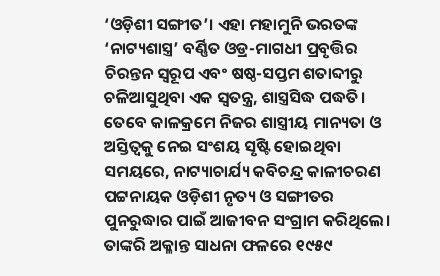‘ଓଡ଼ିଶୀ ସଙ୍ଗୀତ’। ଏହା ମହାମୁନି ଭରତଙ୍କ ‘ନାଟ୍ୟଶାସ୍ତ୍ର’ ବର୍ଣ୍ଣିତ ଓଡ୍ର-ମାଗଧୀ ପ୍ରବୃତ୍ତିର ଚିରନ୍ତନ ସ୍ୱରୂପ ଏବଂ ଷଷ୍ଠ-ସପ୍ତମ ଶତାବ୍ଦୀରୁ ଚଳିଆସୁଥିବା ଏକ ସ୍ଵତନ୍ତ୍ର, ଶାସ୍ତ୍ରସିଦ୍ଧ ପଦ୍ଧତି। ତେବେ କାଳକ୍ରମେ ନିଜର ଶାସ୍ତ୍ରୀୟ ମାନ୍ୟତା ଓ ଅସ୍ତିତ୍ୱକୁ ନେଇ ସଂଶୟ ସୃଷ୍ଟି ହୋଇଥିବା ସମୟରେ, ନାଟ୍ୟାଚାର୍ଯ୍ୟ କବିଚନ୍ଦ୍ର କାଳୀଚରଣ ପଟ୍ଟନାୟକ ଓଡ଼ିଶୀ ନୃତ୍ୟ ଓ ସଙ୍ଗୀତର ପୁନରୁଦ୍ଧାର ପାଇଁ ଆଜୀବନ ସଂଗ୍ରାମ କରିଥିଲେ। ତାଙ୍କରି ଅକ୍ଳାନ୍ତ ସାଧନା ଫଳରେ ୧୯୫୯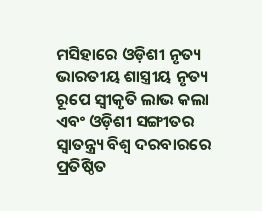ମସିହାରେ ଓଡ଼ିଶୀ ନୃତ୍ୟ ଭାରତୀୟ ଶାସ୍ତ୍ରୀୟ ନୃତ୍ୟ ରୂପେ ସ୍ୱୀକୃତି ଲାଭ କଲା ଏବଂ ଓଡ଼ିଶୀ ସଙ୍ଗୀତର ସ୍ଵାତନ୍ତ୍ର୍ୟ ବିଶ୍ୱ ଦରବାରରେ ପ୍ରତିଷ୍ଠିତ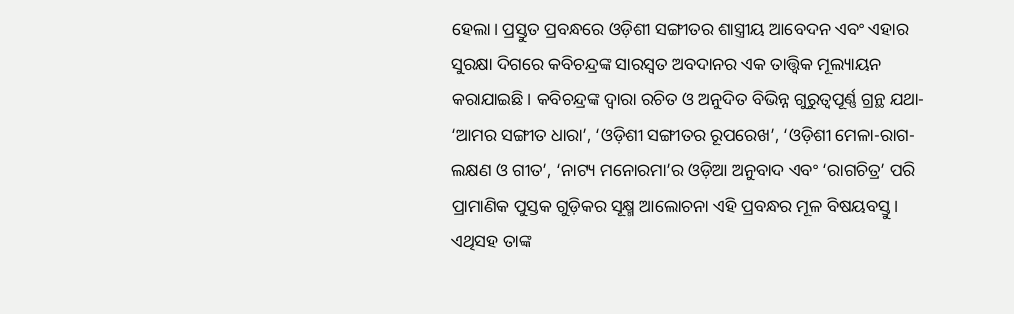ହେଲା। ପ୍ରସ୍ତୁତ ପ୍ରବନ୍ଧରେ ଓଡ଼ିଶୀ ସଙ୍ଗୀତର ଶାସ୍ତ୍ରୀୟ ଆବେଦନ ଏବଂ ଏହାର ସୁରକ୍ଷା ଦିଗରେ କବିଚନ୍ଦ୍ରଙ୍କ ସାରସ୍ଵତ ଅବଦାନର ଏକ ତାତ୍ତ୍ୱିକ ମୂଲ୍ୟାୟନ କରାଯାଇଛି। କବିଚନ୍ଦ୍ରଙ୍କ ଦ୍ଵାରା ରଚିତ ଓ ଅନୁଦିତ ବିଭିନ୍ନ ଗୁରୁତ୍ଵପୂର୍ଣ୍ଣ ଗ୍ରନ୍ଥ ଯଥା- ‘ଆମର ସଙ୍ଗୀତ ଧାରା’, ‘ଓଡ଼ିଶୀ ସଙ୍ଗୀତର ରୂପରେଖ’, ‘ଓଡ଼ିଶୀ ମେଳା-ରାଗ-ଲକ୍ଷଣ ଓ ଗୀତ’, ‘ନାଟ୍ୟ ମନୋରମା’ର ଓଡ଼ିଆ ଅନୁବାଦ ଏବଂ ‘ରାଗଚିତ୍ର’ ପରି ପ୍ରାମାଣିକ ପୁସ୍ତକ ଗୁଡ଼ିକର ସୂକ୍ଷ୍ମ ଆଲୋଚନା ଏହି ପ୍ରବନ୍ଧର ମୂଳ ବିଷୟବସ୍ତୁ। ଏଥିସହ ତାଙ୍କ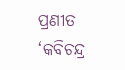ପ୍ରଣୀତ ‘କବିଚନ୍ଦ୍ର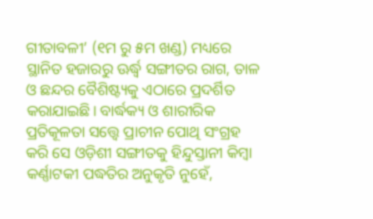ଗୀତାବଳୀ’ (୧ମ ରୁ ୫ମ ଖଣ୍ଡ) ମଧ୍ୟରେ ସ୍ଥାନିତ ହଜାରରୁ ଊର୍ଦ୍ଧ୍ୱ ସଙ୍ଗୀତର ରାଗ, ତାଳ ଓ ଛନ୍ଦର ବୈଶିଷ୍ଟ୍ୟକୁ ଏଠାରେ ପ୍ରଦର୍ଶିତ କରାଯାଇଛି। ବାର୍ଦ୍ଧକ୍ୟ ଓ ଶାରୀରିକ ପ୍ରତିକୂଳତା ସତ୍ତ୍ୱେ ପ୍ରାଚୀନ ପୋଥି ସଂଗ୍ରହ କରି ସେ ଓଡ଼ିଶୀ ସଙ୍ଗୀତକୁ ହିନ୍ଦୁସ୍ତାନୀ କିମ୍ବା କର୍ଣ୍ଣାଟକୀ ପଦ୍ଧତିର ଅନୁକୃତି ନୁହେଁ,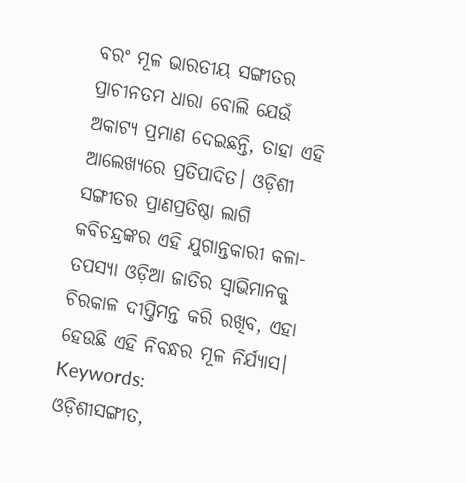ବରଂ ମୂଳ ଭାରତୀୟ ସଙ୍ଗୀତର ପ୍ରାଚୀନତମ ଧାରା ବୋଲି ଯେଉଁ ଅକାଟ୍ୟ ପ୍ରମାଣ ଦେଇଛନ୍ତି, ତାହା ଏହି ଆଲେଖ୍ୟରେ ପ୍ରତିପାଦିତ। ଓଡ଼ିଶୀ ସଙ୍ଗୀତର ପ୍ରାଣପ୍ରତିଷ୍ଠା ଲାଗି କବିଚନ୍ଦ୍ରଙ୍କର ଏହି ଯୁଗାନ୍ତକାରୀ କଳା-ତପସ୍ୟା ଓଡ଼ିଆ ଜାତିର ସ୍ଵାଭିମାନକୁ ଚିରକାଳ ଦୀପ୍ତିମନ୍ତ କରି ରଖିବ, ଏହା ହେଉଛି ଏହି ନିବନ୍ଧର ମୂଳ ନିର୍ଯ୍ୟାସ।
Keywords:
ଓଡ଼ିଶୀସଙ୍ଗୀତ,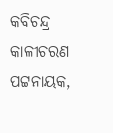କବିଚନ୍ଦ୍ର କାଳୀଚରଣ ପଟ୍ଟନାୟକ,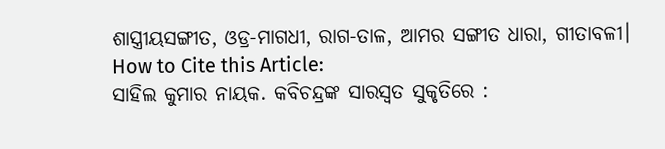ଶାସ୍ତ୍ରୀୟସଙ୍ଗୀତ, ଓଡ୍ର-ମାଗଧୀ, ରାଗ-ତାଳ, ଆମର ସଙ୍ଗୀତ ଧାରା, ଗୀତାବଳୀ।
How to Cite this Article:
ସାହିଲ କୁମାର ନାୟକ. କବିଚନ୍ଦ୍ରଙ୍କ ସାରସ୍ଵତ ସୁକୃତିରେ :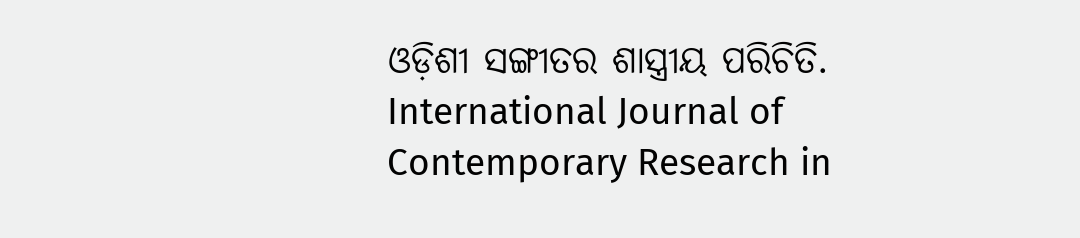ଓଡ଼ିଶୀ ସଙ୍ଗୀତର ଶାସ୍ତ୍ରୀୟ ପରିଚିତି. International Journal of Contemporary Research in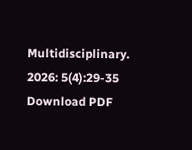Multidisciplinary. 2026: 5(4):29-35
Download PDF